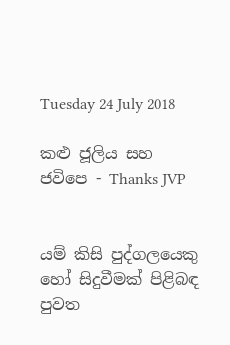Tuesday 24 July 2018

කළු ජූලිය සහ ජවිපෙ - Thanks JVP


යම් කිසි පුද්ගලයෙකු හෝ සිදුවීමක් පිළිබඳ පුවත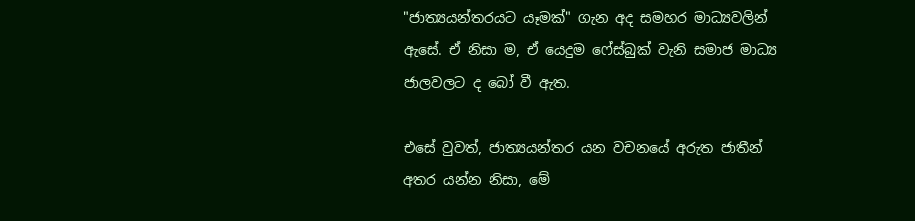"ජාත්‍යයන්තරයට යෑමක්" ගැන අද සමහර මාධ්‍යවලින් ඇසේ. ඒ නිසා ම, ඒ යෙදුම ෆේස්බුක් වැනි සමාජ මාධ්‍ය ජාලවලට ද බෝ වී ඇත.

එසේ වුවත්, ජාත්‍යයන්තර යන වචනයේ අරුත ජාතීන් අතර යන්න නිසා, මේ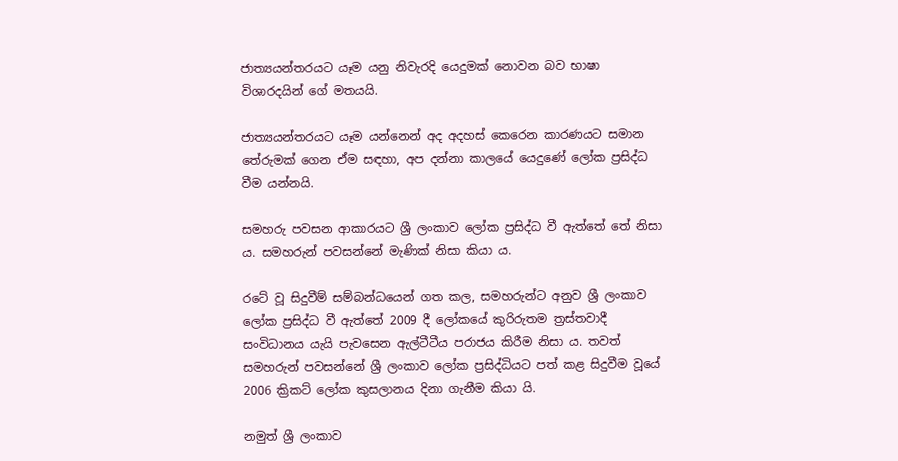ජාත්‍යයන්තරයට යෑම යනු නිවැරදි යෙදුමක් නොවන බව භාෂා විශාරදයින් ගේ මතයයි.

ජාත්‍යයන්තරයට යෑම යන්නෙන් අද අදහස් කෙරෙන කාරණයට සමාන තේරුමක් ගෙන ඒම සඳහා, අප දන්නා කාලයේ යෙදුණේ ලෝක ප්‍රසිද්ධ වීම යන්නයි.

සමහරු පවසන ආකාරයට ශ්‍රී ලංකාව ලෝක ප්‍රසිද්ධ වී ඇත්තේ තේ නිසා ය. සමහරුන් පවසන්නේ මැණික් නිසා කියා ය.

රටේ වූ සිදුවීම් සම්බන්ධයෙන් ගත කල, සමහරුන්ට අනුව ශ්‍රී ලංකාව ලෝක ප්‍රසිද්ධ වී ඇත්තේ 2009 දී ලෝකයේ කුරිරුතම ත්‍රස්තවාදී සංවිධානය යැයි පැවසෙන ඇල්ටීටීය පරාජය කිරීම නිසා ය. තවත් සමහරුන් පවසන්නේ ශ්‍රී ලංකාව ලෝක ප්‍රසිද්ධියට පත් කළ සිදුවීම වූයේ 2006 ක්‍රිකට් ලෝක කුසලානය දිනා ගැනීම කියා යි.

නමුත් ශ්‍රී ලංකාව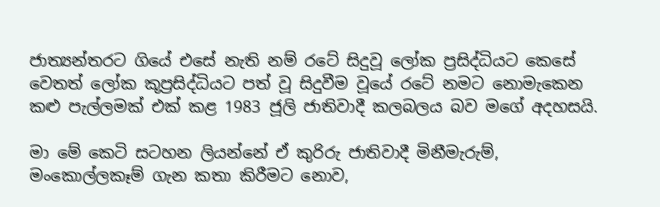ජාත්‍යන්තරට ගියේ එසේ නැති නම් රටේ සිදුවූ ලෝක ප්‍රසිද්ධියට කෙසේ වෙතත් ලෝක කූප්‍රසිද්ධියට පත් වූ සිදුවීම වූයේ රටේ නමට නොමැකෙන කළු පැල්ලමක් එක් කළ 1983 ජූලි ජාතිවාදී කලබලය බව මගේ අදහසයි.

මා මේ කෙටි සටහන ලියන්නේ ඒ කුරිරු ජාතිවාදී මිනීමැරුම්, මංකොල්ලකෑම් ගැන කතා කිරීමට නොව,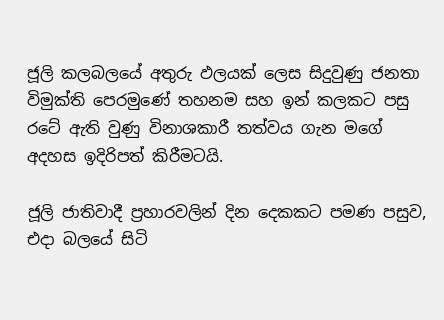ජූලි කලබලයේ අතුරු ඵලයක් ලෙස සිදුවුණු ජනතා විමුක්ති පෙරමුණේ තහනම සහ ඉන් කලකට පසු රටේ ඇති වුණු විනාශකාරී තත්වය ගැන මගේ අදහස ඉදිරිපත් කිරීමටයි.

ජූලි ජාතිවාදී ප්‍රහාරවලින් දින දෙකකට පමණ පසුව, එදා බලයේ සිටි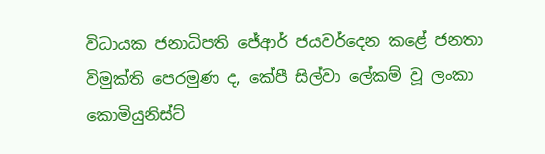විධායක ජනාධිපති ජේආර් ජයවර්දෙන කළේ ජනතා විමුක්ති පෙරමුණ ද, කේපී සිල්වා ලේකම් වූ ලංකා කොමියුනිස්ට්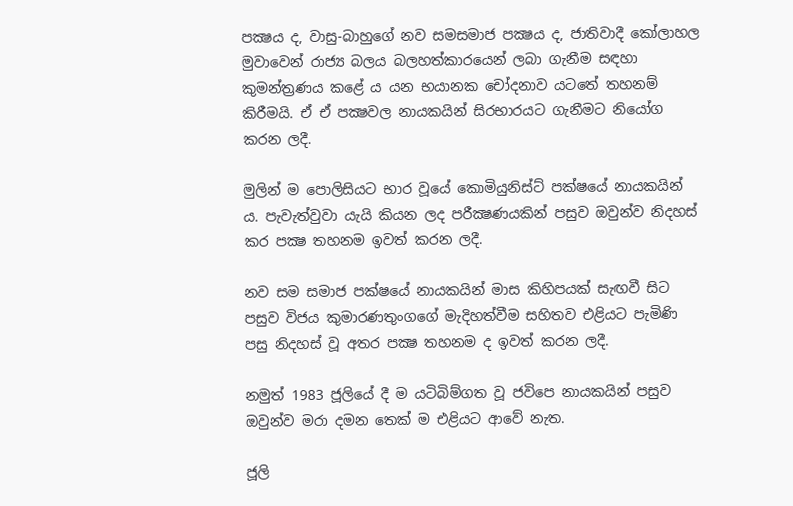පක්‍ෂය ද, වාසු-බාහුගේ නව සමසමාජ පක්‍ෂය ද, ජාතිවාදී කෝලාහල මුවාවෙන් රාජ්‍ය බලය බලහත්කාරයෙන් ලබා ගැනීම සඳහා කුමන්ත්‍රණය කළේ ය යන භයානක චෝදනාව යටතේ තහනම් කිරීමයි. ඒ ඒ පක්‍ෂවල නායකයින් සිරභාරයට ගැනීමට නියෝග කරන ලදී.

මුලින් ම පොලිසියට භාර වූයේ කොමියුනිස්ට් පක්ෂයේ නායකයින් ය. පැවැත්වුවා යැයි කියන ලද පරීක්‍ෂණයකින් පසුව ඔවුන්ව නිදහස් කර පක්‍ෂ තහනම ඉවත් කරන ලදී.

නව සම සමාජ පක්ෂයේ නායකයින් මාස කිහිපයක් සැඟවී සිට පසුව විජය කුමාරණතුංගගේ මැදිහත්වීම සහිතව එළියට පැමිණි පසු නිදහස් වූ අතර පක්‍ෂ තහනම ද ඉවත් කරන ලදී.

නමුත් 1983 ජූලියේ දී ම යටිබිම්ගත වූ ජවිපෙ නායකයින් පසුව ඔවුන්ව මරා දමන තෙක් ම එළියට ආවේ නැත.

ජූලි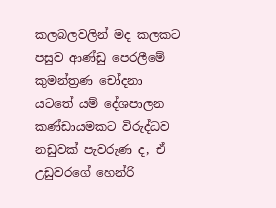කලබලවලින් මද කලකට පසුව ආණ්ඩු පෙරලීමේ කුමන්ත්‍රණ චෝදනා යටතේ යම් දේශපාලන කණ්ඩායමකට විරුද්ධව නඩුවක් පැවරුණ ද, ඒ උඩුවරගේ හෙන්රි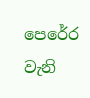පෙරේර වැනි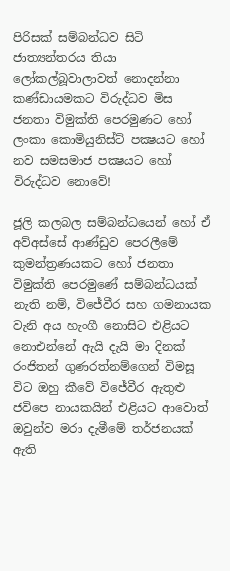පිරිසක් සම්බන්ධව සිටි ජාත්‍යන්තරය තියා ලෝකල්බූවාලාවත් නොදන්නා කණ්ඩායමකට විරුද්ධව මිස ජනතා විමුක්ති පෙරමුණට හෝ ලංකා කොමියුනිස්ට් පක්‍ෂයට හෝ නව සමසමාජ පක්‍ෂයට හෝ විරුද්ධව නොවේ!

ජූලි කලබල සම්බන්ධයෙන් හෝ ඒ අව්අස්සේ ආණ්ඩුව පෙරලීමේ කුමන්ත්‍රණයකට හෝ ජනතා විමුක්ති පෙරමුණේ සම්බන්ධයක් නැති නම්, විජේවීර සහ ගමනායක වැනි අය හැංගී නොසිට එළියට නොඑන්නේ ඇයි දැයි මා දිනක් රංජිතන් ගුණරත්නම්ගෙන් විමසූ විට ඔහු කීවේ විජේවීර ඇතුළු ජවිපෙ නායකයින් එළියට ආවොත් ඔවුන්ව මරා දැමීමේ තර්ජනයක් ඇති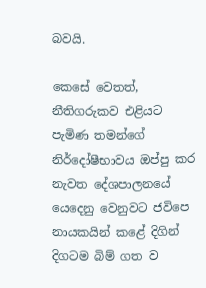බවයි.

කෙසේ වෙතත්, නීතිගරුකව එළියට පැමිණ තමන්ගේ නිර්දෝෂීභාවය ඔප්පු කර නැවත දේශපාලනයේ යෙදෙනු වෙනුවට ජවිපෙ නායකයින් කළේ දිගින් දිගටම බිම් ගත ව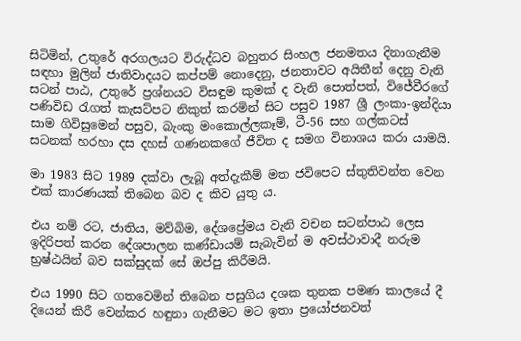සිටිමින්, උතුරේ අරගලයට විරුද්ධව බහුතර සිංහල ජනමතය දිනාගැනීම සඳහා මුලින් ජාතිවාදයට කප්පම් නොදෙනු, ජනතාවට අයිතීන් දෙනු වැනි සටන් පාඨ, උතුරේ ප්‍රශ්නයට විසඳුම කුමක් ද වැනි පොත්පත්, විජේවීරගේ පණිවිඩ රැගත් කැසට්පට නිකුත් කරමින් සිට පසුව 1987 ශ්‍රී ලංකා-ඉන්දියා සාම ගිවිසුමෙන් පසුව, බැංකු මංකොල්ලකෑම්, ටී-56 සහ ගල්කටස් සටනක් හරහා දස දහස් ගණනකගේ ජීවිත ද සමග විනාශය කරා යාමයි.

මා 1983 සිට 1989 දක්වා ලැබූ අත්දැකීම් මත ජවිපෙට ස්තුතිවන්ත වෙන එක් කාරණයක් තිබෙන බව ද කිව යුතු ය.

එය නම් රට, ජාතිය, මව්බිම, දේශප්‍රේමය වැනි වචන සටන්පාඨ ලෙස ඉදිරිපත් කරන දේශපාලන කණ්ඩායම් සැබැවින් ම අවස්ථාවාදී නරුම භ්‍රෂ්ඨයින් බව සක්සුදක් සේ ඔප්පු කිරීමයි.

එය 1990 සිට ගතවෙමින් තිබෙන පසුගිය දශක තුනක පමණ කාලයේ දී දියෙන් කිරී වෙන්කර හඳුනා ගැනීමට මට ඉතා ප්‍රයෝජනවත්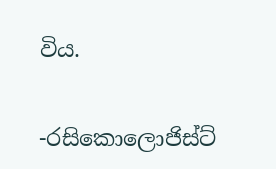විය.

-රසිකොලොජිස්ට්